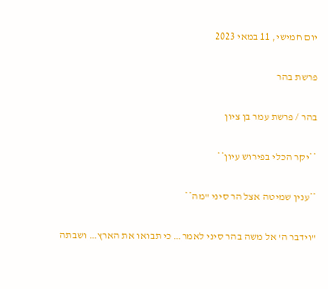יום חמישי, 11 במאי 2023

פרשת בהר

בהר / פרשת עמר בן ציון

**יקר הכלי בפירוש עיון**

**ענין שמיטה אצל הר סיני "מה**

"וידבר ה' אל משה בהר סיני לאמר… כי תבואו את הארץ… ושבתה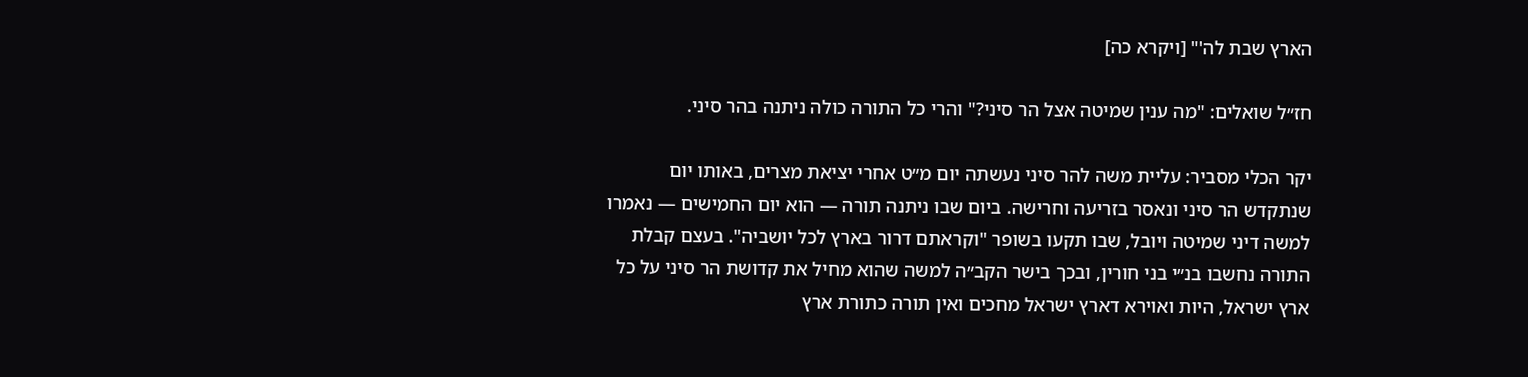הארץ שבת לה'" [ויקרא כה]

חז״ל שואלים: "מה ענין שמיטה אצל הר סיני?" והרי כל התורה כולה ניתנה בהר סיני.

יקר הכלי מסביר: עליית משה להר סיני נעשתה יום מ״ט אחרי יציאת מצרים, באותו יום שנתקדש הר סיני ונאסר בזריעה וחרישה. ביום שבו ניתנה תורה — הוא יום החמישים — נאמרו למשה דיני שמיטה ויובל, שבו תקעו בשופר "וקראתם דרור בארץ לכל יושביה". בעצם קבלת התורה נחשבו בנ״י בני חורין, ובכך בישר הקב״ה למשה שהוא מחיל את קדושת הר סיני על כל ארץ ישראל, היות ואוירא דארץ ישראל מחכים ואין תורה כתורת ארץ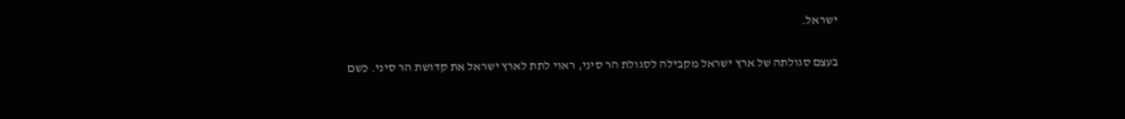ישראל.

בעצם סגולתה של ארץ ישראל מקבילה לסגולת הר סיני, ראוי לתת לארץ ישראל את קדושת הר סיני. כשם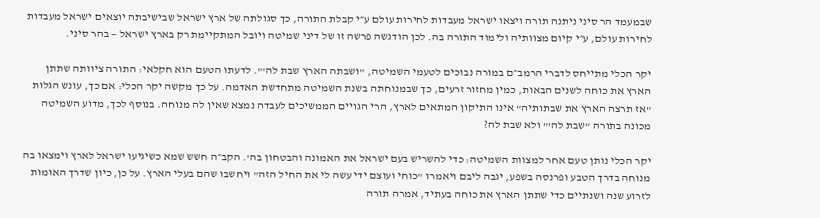שבמעמד הר סיני ניתנה תורה ויצאו ישראל מעבדות לחירות עולם ע״י קבלת התורה, כך סגולתה של ארץ ישראל שבישיבתה יוצאים ישראל מעבדות לחירות עולם, ע״י קיום מצוותיה ולימוד התורה בה. לכן הודגשה פרשה זו של דיני שמיטה ויובל המתקיימת רק בארץ ישראל — בהר סיני.

יקר הכלי מתייחס לדברי הרמב״ם במורה נבוכים לטעמי השמיטה, "ושבתה הארץ שבת לה'". לדעתו הטעם הוא חקלאי: התורה ציוותה שתתן הארץ את כוחה לשנים הבאות, כמין מחזור זרעים, כך שבמנוחתה בשנת השמיטה מתחדשת האדמה. על כך מקשה יקר הכלי: אם כך, עונש הגלות "אז תרצה הארץ את שבתותיה" אינו התיקון המתאים לארץ, הרי הגויים הממשיכים לעבדה נמצא שאין לה מנוחה. בנוסף לכך, מדוע השמיטה מכונה בתורה "שבת לה'" ולא שבת לה?

יקר הכלי נותן טעם אחר למצוות השמיטה: כדי להשריש בעם ישראל את האמונה והבטחון בה'. הקב״ה חשש שמא כשיגיעו ישראל לארץ וימצאו בה מנוחה בדרך הטבע ופרנסה בשפע, יגבה ליבם ויאמרו "כוחי ועוצם ידי עשה לי את החיל הזה" ויחשבו שהם בעלי הארץ. על כן, כיון שדרך האומות לזרוע שנה ושנתיים כדי שתתן הארץ את כוחה בעתיד, אמרה תורה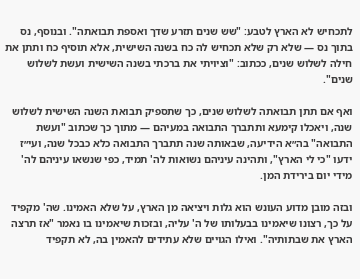לתכחיש לא הארץ לטבע: "שש שנים תזרע שדך ואספת תבואתה". ובנוסף, נס בתוך נס — שלא רק שלא תכחיש לה כח בשנה השישית, אלא תוסיף כח ותתן את חילה לשלוש שנים, ככתוב: "וציויתי את ברכתי בשנה השישית ועשת לשלוש שנים".

ואף אם תתן תבואתה לשלוש שנים, כך שתספיק תבואת השנה השישית לשלוש שנה, ויאכלו קימעא ותתברך התבואה במעיהם — מתוך כך שכתוב "ועשת התבואה" בה״א הידיעה, שבאותה שנה תתברך התבואה כלא כבכל שנה, ועי״ז ידעו "כי לי הארץ", ותהינה עיניהם נשואות לה' תמיד, כפי שנשאו עיניהם לה' מידי יום בירידת המן.

ובזה מובן מדוע העונש הוא גלות ויציאה מן הארץ, על שלא האמינו. שה' מקפיד על כך, רצונו שיאמינו בבעלותו של ה' עליה, ובזכות שיאמינו בו נאמר "אז תרצה הארץ את שבתותיה". ואילו הגויים שלא עתידים להאמין בה, לא תקפיד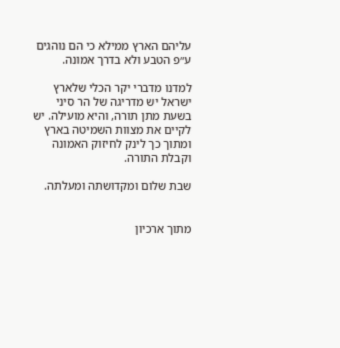עליהם הארץ ממילא כי הם נוהגים ע״פ הטבע ולא בדרך אמונה.

למדנו מדברי יקר הכלי שלארץ ישראל יש מדריגה של הר סיני בשעת מתן תורה, והיא מועילה. יש לקיים את מצוות השמיטה בארץ ומתוך כך לינק לחיזוק האמונה וקבלת התורה.

שבת שלום ומקדושתה ומעלתה.


מתוך ארכיון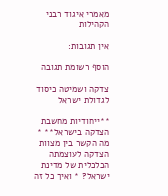מאמרי איגוד רבני הקהילות

אין תגובות:

הוסף רשומת תגובה

צדקה ושמיטה כיסוד לגדולת ישראל

**ייחודיות מחשבת הצדקה בישראל** * מה הקשר בין מצוות הצדקה לעוצמתה הכלכלית של מדינת ישראל? * ואיך כל זה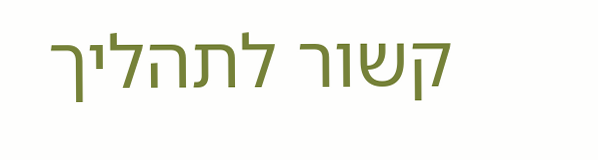קשור לתהליך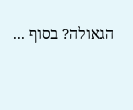הגאולה? בסוף ...